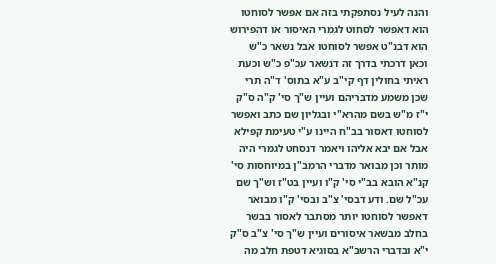והנה לעיל נסתפקתי בזה אם אפשר לסוחטו הוא דאפשר לסחוט לגמרי האיסור או דהפירוש הוא דבנ"ט אפשר לסוחטו אבל נשאר כ"ש וכאן דרכתי בדרך זה דנשאר עכ"פ כ"ש וכעת ראיתי בחולין דף קי"ב ע"א בתוס' ד"ה תרי שכן משמע מדבריהם ועיין ש"ך סי' ק"ה ס"ק י"ז מ"ש בשם מהרא"י ובגליון שם כתב ואפשר לסוחטו דאסור בב"ח היינו ע"י טעימת קפילא אבל אם יבא אליהו ויאמר דנסחט לגמרי היה מותר וכן מבואר מדברי הרמב"ן במיוחסות סי' קנ"א הובא בב"י סי' ק"ו ועיין בט"ז וש"ך שם עכ"ל שם. ודע דבסי' צ"ב ובסי' ק"ו מבואר דאפשר לסוחטו יותר מסתבר לאסור בבשר בחלב מבשאר איסורים ועיין ש"ך סי' צ"ב ס"ק י"א ובדברי הרשב"א בסוגיא דטפת חלב מה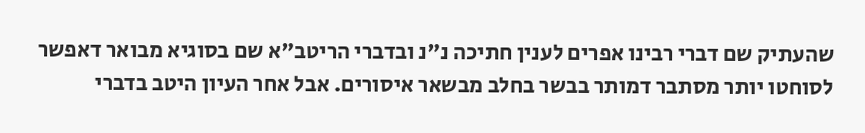שהעתיק שם דברי רבינו אפרים לענין חתיכה נ"נ ובדברי הריטב"א שם בסוגיא מבואר דאפשר לסוחטו יותר מסתבר דמותר בבשר בחלב מבשאר איסורים. אבל אחר העיון היטב בדברי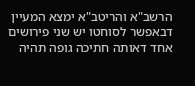הרשב"א והריטב"א ימצא המעיין דבאפשר לסוחטו יש שני פירושים אחד דאותה חתיכה גופה תהיה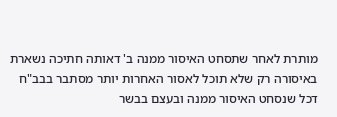מותרת לאחר שתסחט האיסור ממנה ב' דאותה חתיכה נשארת באיסורה רק שלא תוכל לאסור האחרות יותר מסתבר בבב"ח דכל שנסחט האיסור ממנה ובעצם בבשר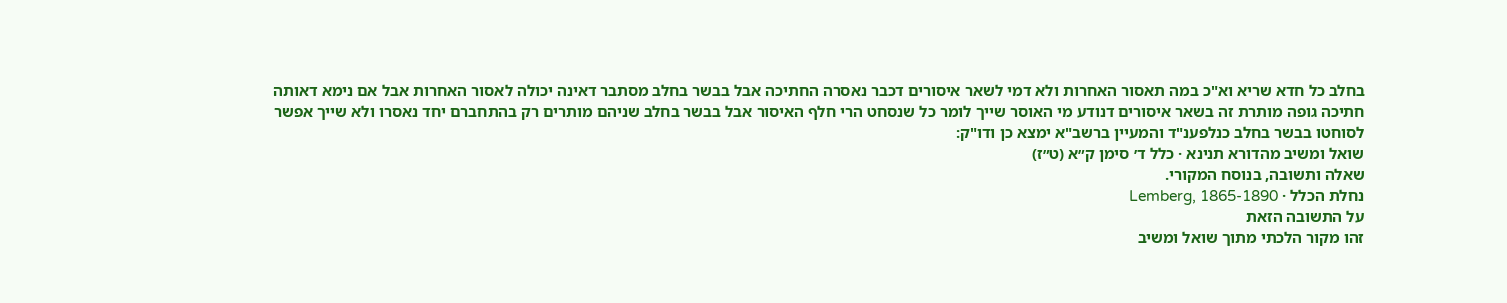בחלב כל חדא שריא וא"כ במה תאסור האחרות ולא דמי לשאר איסורים דכבר נאסרה החתיכה אבל בבשר בחלב מסתבר דאינה יכולה לאסור האחרות אבל אם נימא דאותה חתיכה גופה מותרת זה בשאר איסורים דנודע מי האוסר שייך לומר כל שנסחט הרי חלף האיסור אבל בבשר בחלב שניהם מותרים רק בהתחברם יחד נאסרו ולא שייך אפשר לסוחטו בבשר בחלב כנלפענ"ד והמעיין ברשב"א ימצא כן ודו"ק:
שואל ומשיב מהדורא תנינא · כלל ד׳ סימן ק״א (ט״ז)
שאלה ותשובה, בנוסח המקורי.
נחלת הכלל · Lemberg, 1865-1890
על התשובה הזאת
זהו מקור הלכתי מתוך שואל ומשיב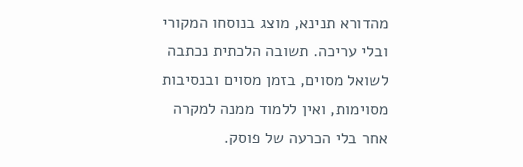מהדורא תנינא, מוצג בנוסחו המקורי ובלי עריכה. תשובה הלכתית נכתבה לשואל מסוים, בזמן מסוים ובנסיבות מסוימות, ואין ללמוד ממנה למקרה אחר בלי הכרעה של פוסק.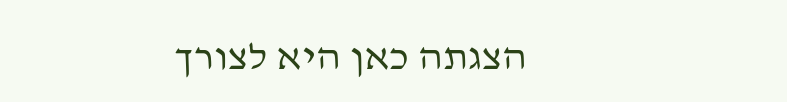הצגתה כאן היא לצורך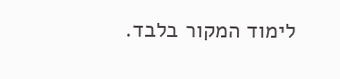לימוד המקור בלבד.